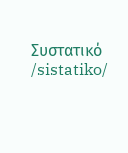Συστατικό /sistatiko/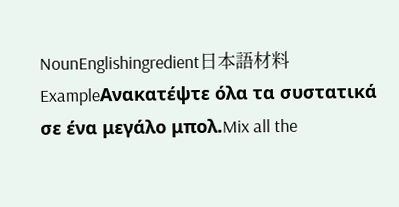NounEnglishingredient日本語材料ExampleΑνακατέψτε όλα τα συστατικά σε ένα μεγάλο μπολ.Mix all the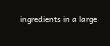ingredients in a large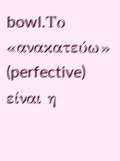bowl.Το «ανακατεύω» (perfective) είναι η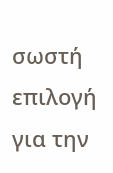σωστή επιλογή για την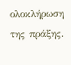ολοκλήρωση της πράξης.